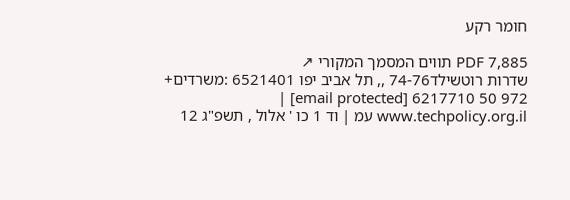חומר רקע

PDF 7,885 תווים המסמך המקורי ↗
שדרות רוטשילד74-76 ,, תל אביב יפו 6521401 :משרדים+ 972 50 6217710 [email protected] | www.techpolicy.org.il עמ | וד 1 כו ' אלול , תשפ"ג 12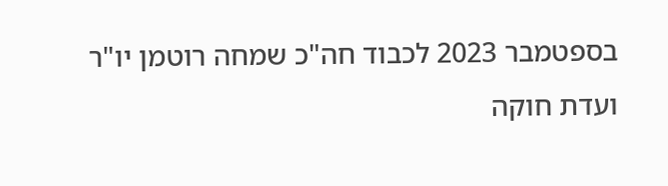בספטמבר 2023 לכבוד חה"כ שמחה רוטמן יו"ר ועדת חוקה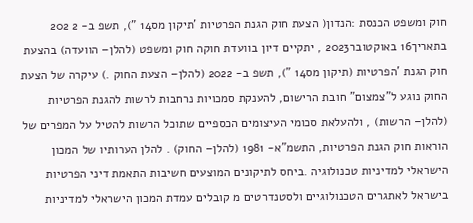חוק ומשפט הכנסת :הנדון( הצעת חוק הגנת הפרטיות 'תיקון מס14 "), תשפ ב- 2 202 בתאריך16 באוקטובר2023 , יתקיים דיון בוועדת חוקה חוק ומשפט (להלן– הוועדה) בהצעת חוק הגנת 'הפרטיות (תיקון מס14 "), תשפ ב- 2022 (להלן– הצעת החוק .) עיקרה של הצעת החוק נוגע ל"צמצום" חובת הרישום, להענקת סמכויות נרחבות לרשות להגנת הפרטיות (להלן– הרשות) , ולהעלאת סכומי העיצומים הכספיים שתוכל הרשות להטיל על המפרים של הוראות חוק הגנת הפרטיות, התשמ"א- 1981 (להלן– החוק) . להלן הערותיו של המכון הישראלי למדיניות טכנולוגיה .ביחס לתיקונים המוצעים חשיבות התאמת דיני הפרטיות בישראל לאתגרים הטכנולוגיים ולסטנדרטים מ קובלים עמדת המכון הישראלי למדיניות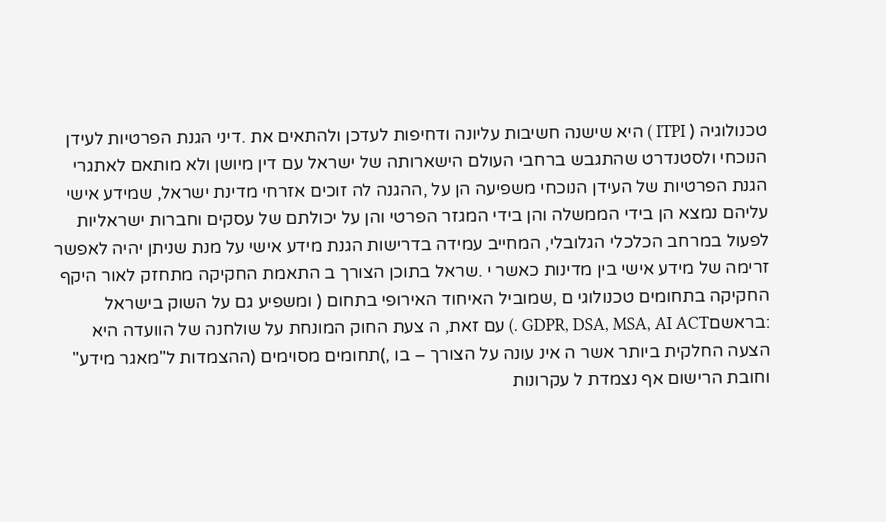טכנולוגיה ( ITPI ) היא שישנה חשיבות עליונה ודחיפות לעדכן ולהתאים את .דיני הגנת הפרטיות לעידן הנוכחי ולסטנדרט שהתגבש ברחבי העולם הישארותה של ישראל עם דין מיושן ולא מותאם לאתגרי הגנת הפרטיות של העידן הנוכחי משפיעה הן על ,ההגנה לה זוכים אזרחי מדינת ישראל, שמידע אישי עליהם נמצא הן בידי הממשלה והן בידי המגזר הפרטי והן על יכולתם של עסקים וחברות ישראליות לפעול במרחב הכלכלי הגלובלי, המחייב עמידה בדרישות הגנת מידע אישי על מנת שניתן יהיה לאפשר זרימה של מידע אישי בין מדינות כאשר י .שראל בתוכן הצורך ב התאמת החקיקה מתחזק לאור היקף החקיקה בתחומים טכנולוגי ם ,שמוביל האיחוד האירופי בתחום ( ומשפיע גם על השוק בישראל :בראשםGDPR, DSA, MSA, AI ACT .) עם זאת, ה צעת החוק המונחת על שולחנה של הוועדה היא הצעה החלקית ביותר אשר ה אינ עונה על הצורך – בו ,)תחומים מסוימים (ההצמדות ל"מאגר מידע" וחובת הרישום אף נצמדת ל עקרונות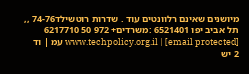מיושנים שאינם רלוונטים עוד . שדרות רוטשילד74-76 ,, תל אביב יפו 6521401 :משרדים+ 972 50 6217710 [email protected] | www.techpolicy.org.il עמ | וד 2 יש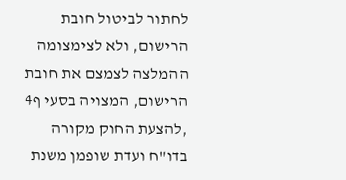לחתור לביטול חובת הרישום, ולא לצימצומה ההמלצה לצמצם את חובת הרישום, המצויה בסעי ף4 ,להצעת החוק מקורה בדו"ח ועדת שופמן משנת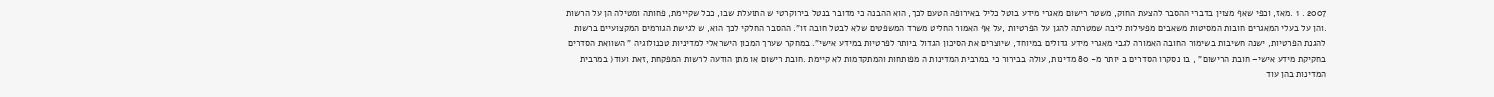2007 . 1 .מאז, וכפי שאף מצוין בדברי ההסבר להצעת החוק, משטר רישום מאגרי מידע בוטל כליל באירופה הטעם לכך, הוא ההבנה כי מדובר בנטל בירוקרטי ש התועלת שבו, ככל שקיימת, פחותה ומטילה הן על הרשות .והן על בעלי המאגרים חובות המסיטות משאבים מפעילות ליבה שמטרתה להגן על הפרטיות ,על אף האמור החליט משרד המשפטים שלא לבטל חובה זו". ההסבר החלקי לכך הוא, ש לגישת הגורמים המקצועיים ברשות להגנת הפרטיות, ישנה חשיבות בשימור החובה האמורה לגבי מאגרי מידע גדולים במיוחד, שיוצרים את הסיכון הגדול ביותר לפרטיות במידע אישי". במחקר שערך המכון הישראלי למדיניות טכנולוגיה " השוואת הסדרים בחקיקת מידע אישי– חובת הרישום" , בו נסקרו הסדרים ב יותר מ- 80 מדינות, עולה בבירור כי במרבית המדינות ה מפותחות והמתקדמות לא קיימת .חובת רישום או מתן הודעה לרשות המפקחת ,זאת ועוד( במרבית המדינות בהן עוד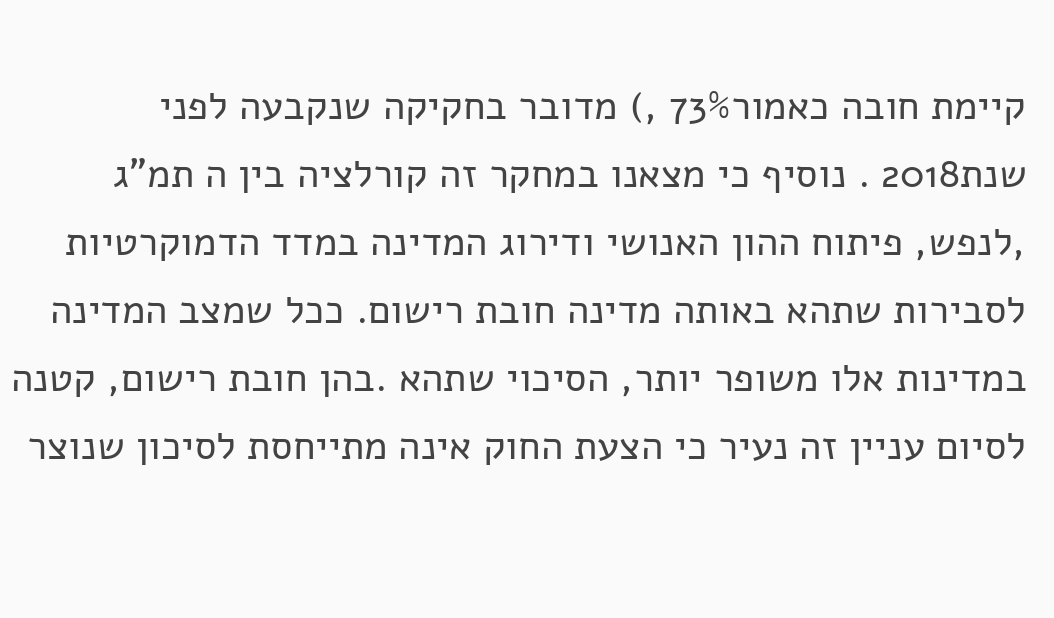קיימת חובה כאמור73% ,) מדובר בחקיקה שנקבעה לפני שנת2018 . נוסיף כי מצאנו במחקר זה קורלציה בין ה תמ"ג ,לנפש, פיתוח ההון האנושי ודירוג המדינה במדד הדמוקרטיות לסבירות שתהא באותה מדינה חובת רישום. ככל שמצב המדינה במדינות אלו משופר יותר, הסיכוי שתהא .בהן חובת רישום, קטנה לסיום עניין זה נעיר כי הצעת החוק אינה מתייחסת לסיכון שנוצר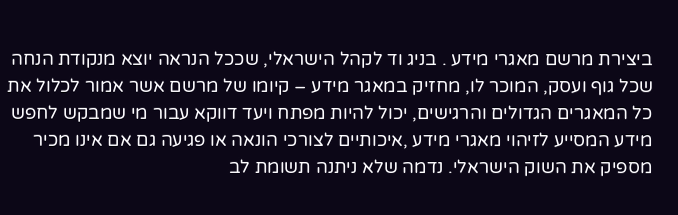ביצירת מרשם מאגרי מידע . בניג וד לקהל הישראלי, שככל הנראה יוצא מנקודת הנחה שכל גוף ועסק, המוכר לו, מחזיק במאגר מידע – קיומו של מרשם אשר אמור לכלול את כל המאגרים הגדולים והרגישים, יכול להיות מפתח ויעד דווקא עבור מי שמבקש לחפש מידע המסייע לזיהוי מאגרי מידע ,איכותיים לצורכי הונאה או פגיעה גם אם אינו מכיר מספיק את השוק הישראלי. נדמה שלא ניתנה תשומת לב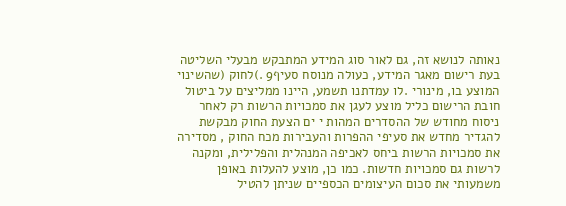נאותה לנושא זה, גם לאור סוג המידע המתבקש מבעלי השליטה בעת רישום מאגר המידע, כעולה מנוסח סעיף9 .)לחוק (שהשינוי המוצע בו, מינורי .לו עמדתנו תשמע, היינו ממליצים על ביטול חובת הרישום כליל מוצע לעגן את סמכויות הרשות רק לאחר ניסוח מחודש של ההסדרים המהות י ים הצעת החוק מבקשת להגדיר מחדש את סעיפי ההפרות והעבירות מכח החוק , מסדירה את סמכויות הרשות ביחס לאכיפה המנהלית והפלילית, ומקנה לרשות גם סמכויות חדשות. כמו כן, מוצע להעלות באופן משמעותי את סכום העיצומים הכספיים שניתן להטיל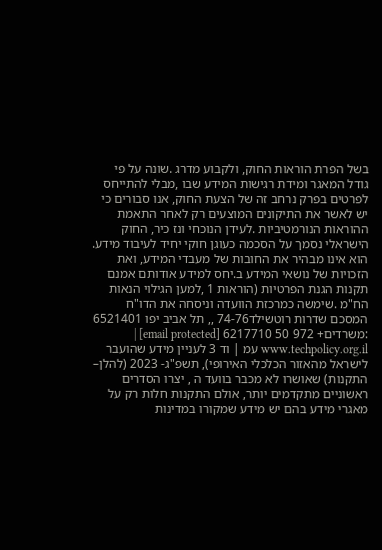בשל הפרת הוראות החוק, ולקבוע מדרג .שונה על פי גודל המאגר ומידת רגישות המידע שבו ,מבלי להתייחס לפרטים בפרק נרחב זה של הצעת החוק, אנו סבורים כי יש לאשר את התיקונים המוצעים רק לאחר התאמת ההוראות הנורמטיביות .לעידן הנוכחי ונז כיר, החוק הישראלי נסמך על הסכמה כעוגן חוקי יחיד לעיבוד מידע. הוא אינו מבהיר את החובות של מעבדי המידע, ואת הזכויות של נושאי המידע ב.יחס למידע אודותם אמנם תקנות הגנת הפרטיות (הוראות 1 ,למען הגילוי הנאות הח"מ .שימשה כמרכזת הוועדה וניסחה את הדו"ח המסכם שדרות רוטשילד74-76 ,, תל אביב יפו 6521401 :משרדים+ 972 50 6217710 [email protected] | www.techpolicy.org.il עמ | וד 3 לעניין מידע שהועבר לישראל מהאזור הכלכלי האירופי), תשפ"ג- 2023 (להלן– התקנות) שאושרו לא מכבר בוועד ה , יצרו הסדרים ראשוניים מתקדמים יותר, אולם התקנות חלות רק על מאגרי מידע בהם יש מידע שמקורו במדינות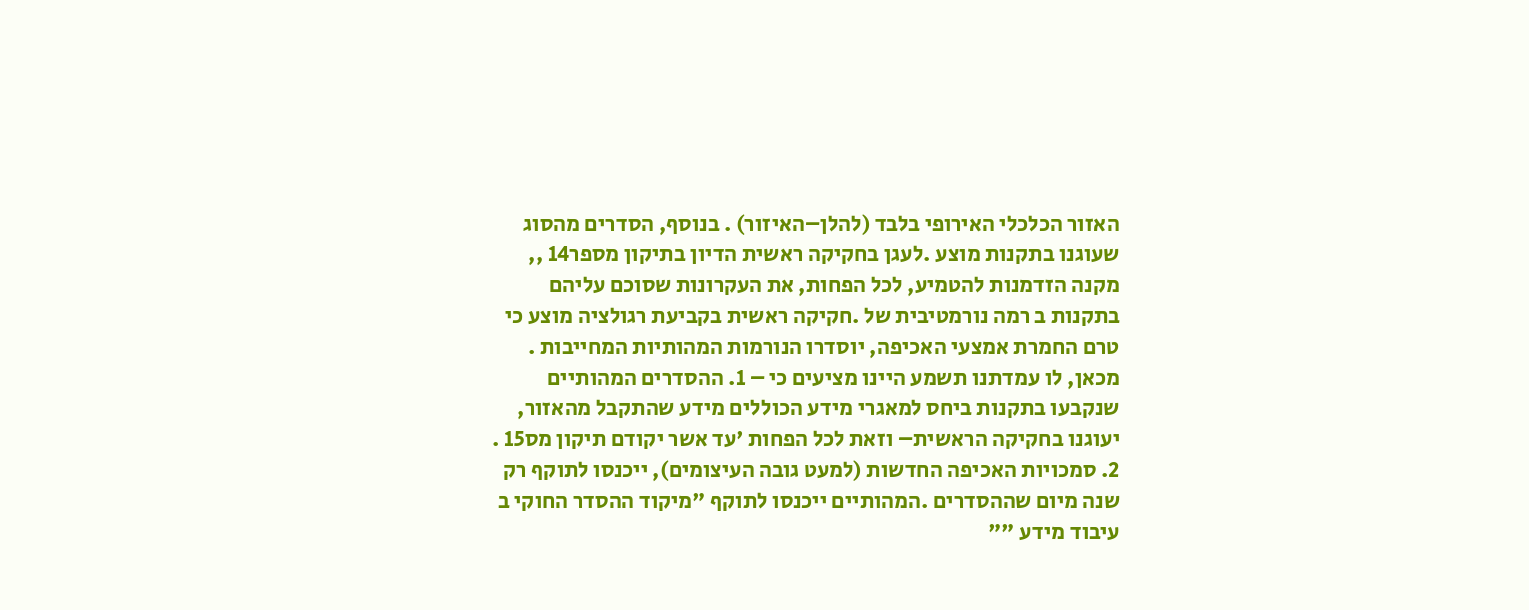האזור הכלכלי האירופי בלבד (להלן–האיזור) . בנוסף, הסדרים מהסוג שעוגנו בתקנות מוצע .לעגן בחקיקה ראשית הדיון בתיקון מספר14 ,, מקנה הזדמנות להטמיע, לכל הפחות, את העקרונות שסוכם עליהם בתקנות ב רמה נורמטיבית של .חקיקה ראשית בקביעת רגולציה מוצע כי טרם החמרת אמצעי האכיפה, יוסדרו הנורמות המהותיות המחייבות . מכאן, לו עמדתנו תשמע היינו מציעים כי – 1. ההסדרים המהותיים שנקבעו בתקנות ביחס למאגרי מידע הכוללים מידע שהתקבל מהאזור, יעוגנו בחקיקה הראשית– וזאת לכל הפחות 'עד אשר יקודם תיקון מס15 . 2. סמכויות האכיפה החדשות (למעט גובה העיצומים), ייכנסו לתוקף רק שנה מיום שההסדרים .המהותיים ייכנסו לתוקף "מיקוד ההסדר החוקי ב עיבוד מידע ""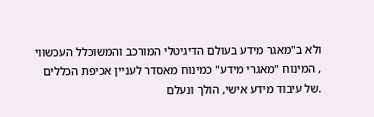ולא ב"מאגר מידע בעולם הדיגיטלי המורכב והמשוכלל העכשווי , המינוח "מאגרי מידע" כמינוח מאסדר לעניין אכיפת הכללים .של עיבוד מידע אישי, הולך ונעלם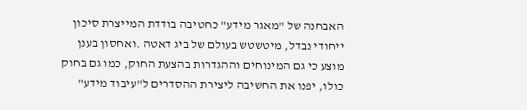האבחנה של "מאגר מידע" כחטיבה בודדת המייצרת סיכון ייחודי נבדל, מיטשטש בעולם של ביג דאטה .ואחסון בענן מוצע כי גם המינוחים וההגדרות בהצעת החוק, כמו גם בחוק כולו, יפנו את החשיבה ליצירת ההסדרים ל"עיבוד מידע"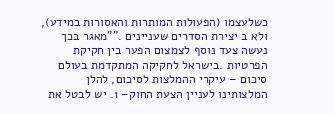כשלעצמו (הפעולות המותרות והאסורות במידע), ולא ב יצירת הסדרים שעניינים .""מאגר בכך נעשה צעד נוסף לצמצום הפער בין חקיקת הפרטיות .בישראל לחקיקה המתקדמת בעולם סיכום – עיקרי ההמלצות לסיכום, להלן המלצותינו לעניין הצעת החוק– 1. יש לבטל את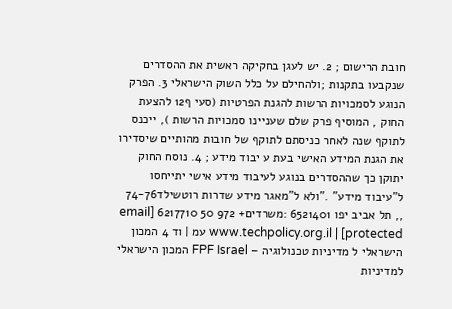חובת הרישום ; 2. יש לעגן בחקיקה ראשית את ההסדרים שנקבעו בתקנות ;ולהחילם על כלל השוק הישראלי 3. הפרק הנוגע לסמכויות הרשות להגנת הפרטיות (סעי ף12 להצעת החוק , המוסיף פרק שלם שעניינו סמכויות הרשות ), ייכנס לתוקף שנה לאחר כניסתם לתוקף של חובות מהותיים שיסדירו את הגנת המידע האישי בעת ע יבוד מידע ; 4. נוסח החוק יתוקן כך שההסדרים בנוגע לעיבוד מידע אישי יתייחסו ל"עיבוד מידע" ."ולא ל"מאגר מידע שדרות רוטשילד74-76 ,, תל אביב יפו 6521401 :משרדים+ 972 50 6217710 [email protected] | www.techpolicy.org.il עמ | וד 4 המכון הישראלי ל מדיניות טכנולוגיה – FPF Israel המכון הישראלי למדיניות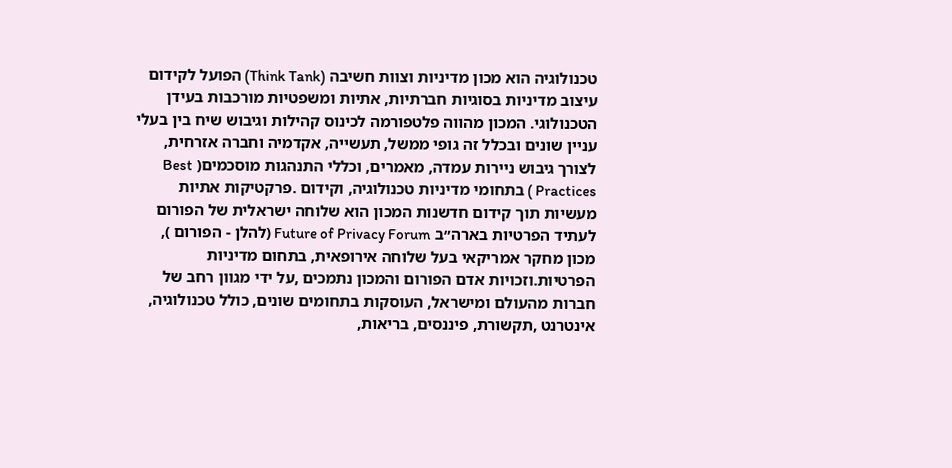טכנולוגיה הוא מכון מדיניות וצוות חשיבה (Think Tank) הפועל לקידום עיצוב מדיניות בסוגיות חברתיות, אתיות ומשפטיות מורכבות בעידן הטכנולוגי. המכון מהווה פלטפורמה לכינוס קהילות וגיבוש שיח בין בעלי עניין שונים ובכלל זה גופי ממשל, תעשייה, אקדמיה וחברה אזרחית, לצורך גיבוש ניירות עמדה, מאמרים, וכללי התנהגות מוסכמים( Best Practices ) בתחומי מדיניות טכנולוגיה, וקידום .פרקטיקות אתיות מעשיות תוך קידום חדשנות המכון הוא שלוחה ישראלית של הפורום לעתיד הפרטיות בארה״ב Future of Privacy Forum (להלן - הפורום ), מכון מחקר אמריקאי בעל שלוחה אירופאית, בתחום מדיניות הפרטיות.וזכויות אדם הפורום והמכון נתמכים ,על ידי מגוון רחב של חברות מהעולם ומישראל, העוסקות בתחומים שונים, כולל טכנולוגיה, אינטרנט ,תקשורת, פיננסים, בריאות,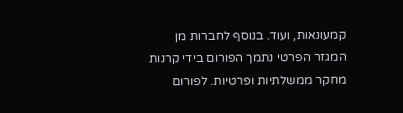קמעונאות, ועוד. בנוסף לחברות מן המגזר הפרטי נתמך הפורום בידי קרנות מחקר ממשלתיות ופרטיות. לפורום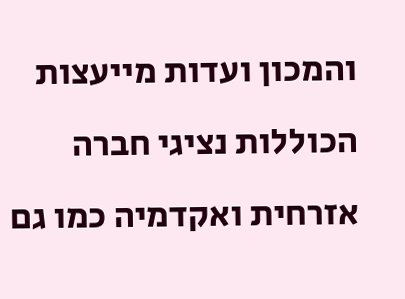והמכון ועדות מייעצות הכוללות נציגי חברה אזרחית ואקדמיה כמו גם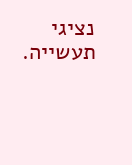נציגי תעשייה.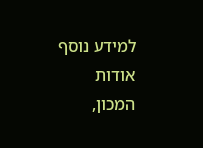למידע נוסף אודות המכון,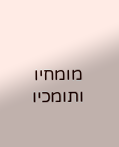מומחיו ותומכיו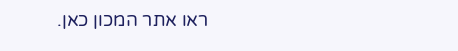ראו אתר המכון כאן.